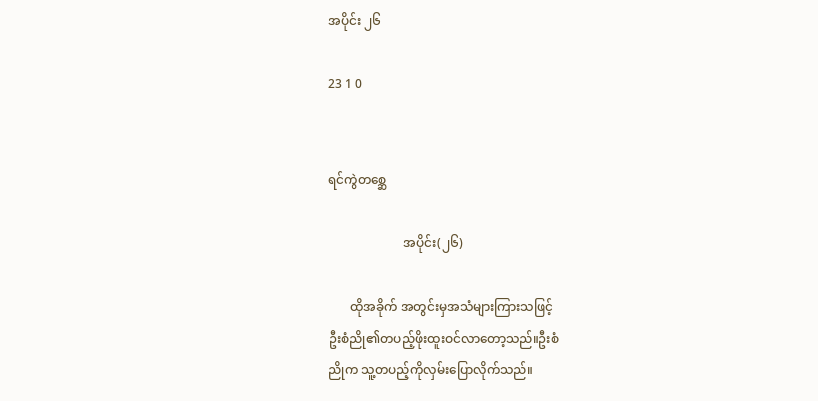အပိုင်း ၂၆

23 1 0


ရင်ကွဲတစ္ဆေ

                        အပိုင်း(၂၆)

       ထိုအခိုက် အတွင်းမှအသံများကြားသဖြင့်
ဦးစံညို၏တပည့်ဖိုးထူးဝင်လာတော့သည်။ဦးစံ
ညိုက သူ့တပည့်ကိုလှမ်းပြောလိုက်သည်။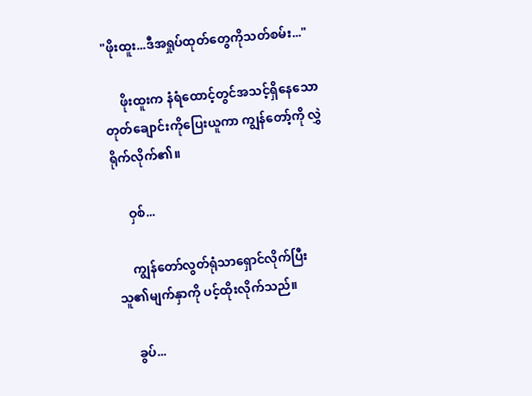"ဖိုးထူး...ဒီအရှုပ်ထုတ်တွေကိုသတ်စမ်း..."

     ဖိုးထူးက နံရံထောင့်တွင်အသင့်ရှိနေသော
တုတ်ချောင်းကိုပြေးယူကာ ကျွန်တော့်ကို လွှဲ
ရိုက်လိုက်၏။

     ဝှစ်...

     ကျွန်တော်လွတ်ရုံသာရှောင်လိုက်ပြီး
သူ၏မျက်နှာကို ပင့်ထိုးလိုက်သည်။

     ခွပ်...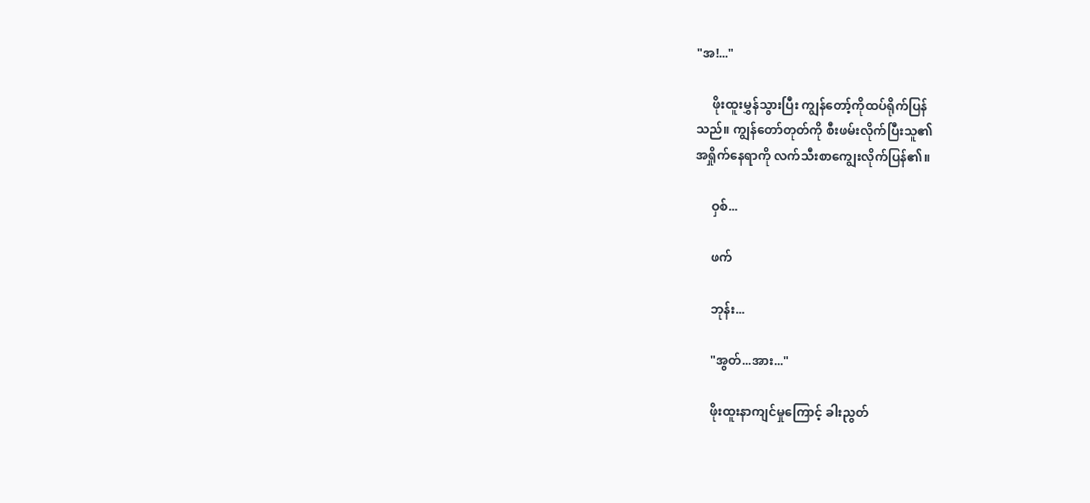"အ!..."

     ဖိုးထူးမွှန်သွားပြီး ကျွန်တော့်ကိုထပ်ရိုက်ပြန်
သည်။ ကျွန်တော်တုတ်ကို စီးဖမ်းလိုက်ပြီးသူ၏
အရှိုက်နေရာကို လက်သီးစာကျွေးလိုက်ပြန်၏။

     ဝှစ်...

     ဖက်

     ဘုန်း...

     "အွတ်...အား..."

     ဖိုးထူးနာကျင်မှုကြောင့် ခါးညွတ်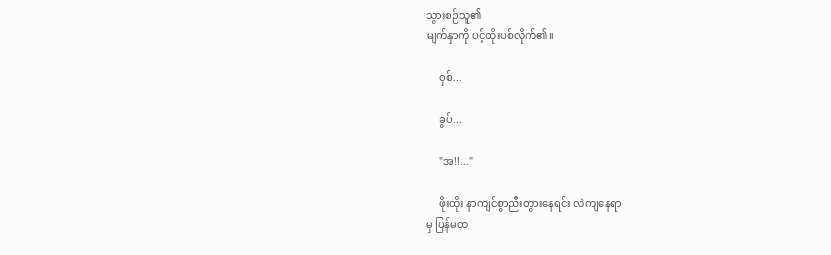သွားစဉ်သူ၏
မျက်နှာကို ပင့်ထိုးပစ်လိုက်၏။

     ဝှစ်...

     ခွပ်...

     "အ!!..."

     ဖိုးထိုး နာကျင်စွာညီးတွားနေရင်း လဲကျနေရာ
မှ ပြန်မထ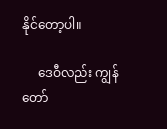နိုင်တော့ပါ။

     ဒေဝီလည်း ကျွန်တော်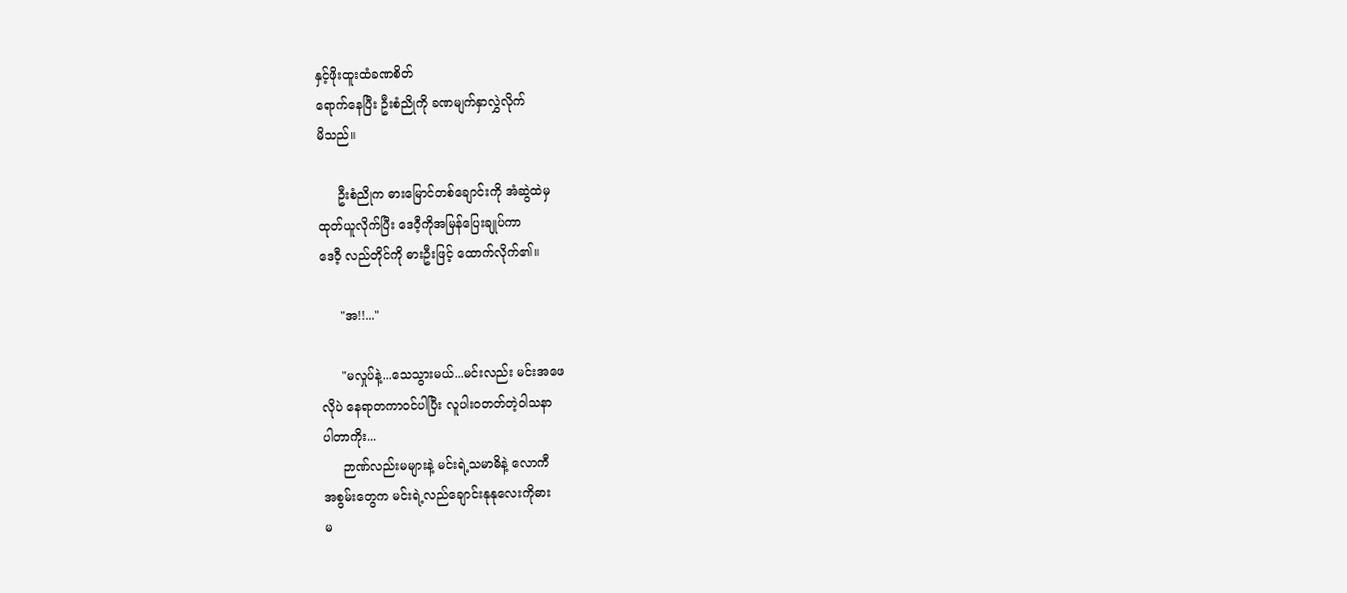နှင့်ဖိုးထူးထံခဏစိတ်
ရောက်နေပြီး ဦးစံညိုကို ခဏမျက်နှာလွှဲလိုက်
မိသည်။

     ဦးစံညိုက ဓားမြောင်တစ်ချောင်းကို အံဆွဲထဲမှ
ထုတ်ယူလိုက်ပြီး ဒေဝီ့ကိုအမြန်ပြေးချုပ်ကာ
ဒေဝီ့ လည်တိုင်ကို ဓားဦးဖြင့် ထောက်လိုက်၏။

     "အ!!..."

     "မလှုပ်နဲ့...သေသွားမယ်...မင်းလည်း မင်းအဖေ
လိုပဲ နေရာတကာဝင်ပါပြီး လူပါးဝတတ်တဲ့ဝါသနာ
ပါတာကိုး...
     ဉာဏ်လည်းမများနဲ့ မင်းရဲ့သမာဓိနဲ့ လောကီ
အစွမ်းတွေက မင်းရဲ့လည်ချောင်းနုနုလေးကိုဓား
မ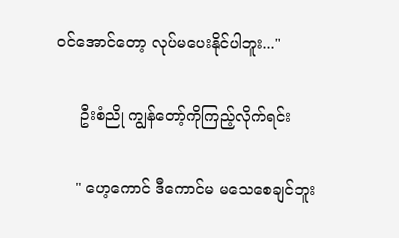ဝင်အောင်တော့ လုပ်မပေးနိုင်ပါဘူး..."

     ဦးစံညို ကျွန်တော့်ကိုကြည့်လိုက်ရင်း

    " ဟေ့ကောင် ဒီကောင်မ မသေစေချင်ဘူး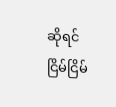ဆိုရင်
ငြိမ်ငြိမ်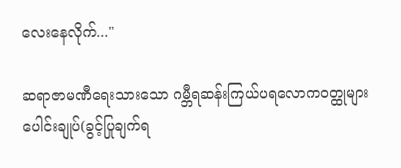လေးနေလိုက်..."

ဆရာဇာမဏီရေးသားသော ဂမ္ဘီရဆန်းကြယ်ပရလောက၀တ္ထုများပေါင်းချုပ်(ခွင့်ပြုချက်ရ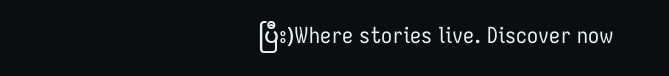ပြီး)Where stories live. Discover now